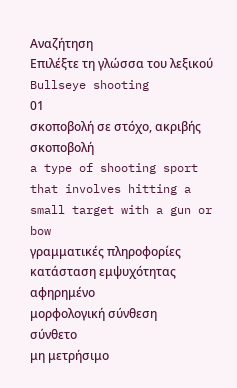Αναζήτηση
Επιλέξτε τη γλώσσα του λεξικού
Bullseye shooting
01
σκοποβολή σε στόχο, ακριβής σκοποβολή
a type of shooting sport that involves hitting a small target with a gun or bow
γραμματικές πληροφορίες
κατάσταση εμψυχότητας
αφηρημένο
μορφολογική σύνθεση
σύνθετο
μη μετρήσιμο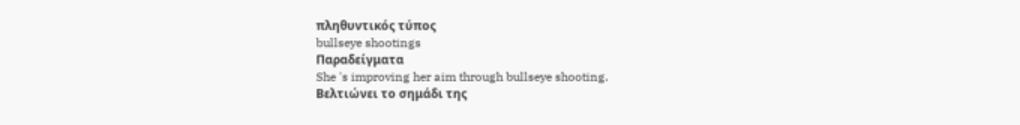πληθυντικός τύπος
bullseye shootings
Παραδείγματα
She 's improving her aim through bullseye shooting.
Βελτιώνει το σημάδι της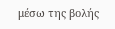μέσω της βολής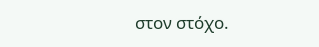στον στόχο.